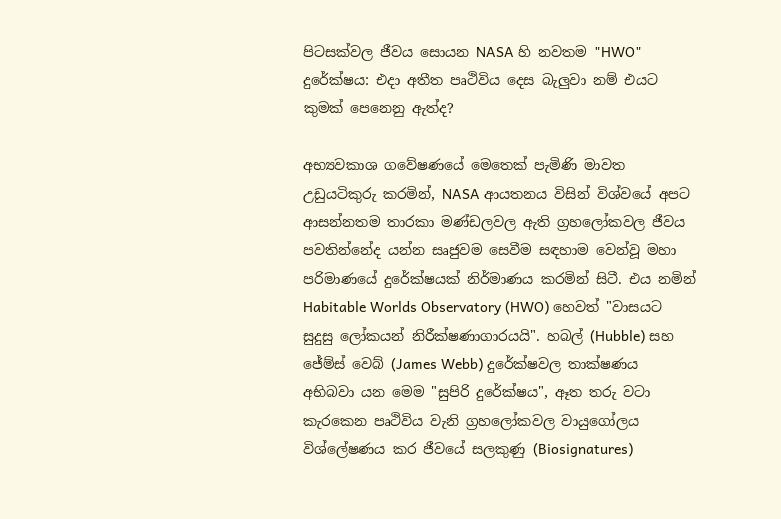පිටසක්වල ජීවය සොයන NASA හි නවතම "HWO" දුරේක්ෂය: එදා අතීත පෘථිවිය දෙස බැලුවා නම් එයට කුමක් පෙනෙනු ඇත්ද?

අභ්‍යවකාශ ගවේෂණයේ මෙතෙක් පැමිණි මාවත උඩුයටිකුරු කරමින්, NASA ආයතනය විසින් විශ්වයේ අපට ආසන්නතම තාරකා මණ්ඩලවල ඇති ග්‍රහලෝකවල ජීවය පවතින්නේද යන්න සෘජුවම සෙවීම සඳහාම වෙන්වූ මහා පරිමාණයේ දුරේක්ෂයක් නිර්මාණය කරමින් සිටී. එය නමින් Habitable Worlds Observatory (HWO) හෙවත් "වාසයට සුදුසු ලෝකයන් නිරීක්ෂණාගාරයයි". හබල් (Hubble) සහ ජේම්ස් වෙබ් (James Webb) දුරේක්ෂවල තාක්ෂණය අභිබවා යන මෙම "සුපිරි දුරේක්ෂය", ඈත තරු වටා කැරකෙන පෘථිවිය වැනි ග්‍රහලෝකවල වායුගෝලය විශ්ලේෂණය කර ජීවයේ සලකුණු (Biosignatures)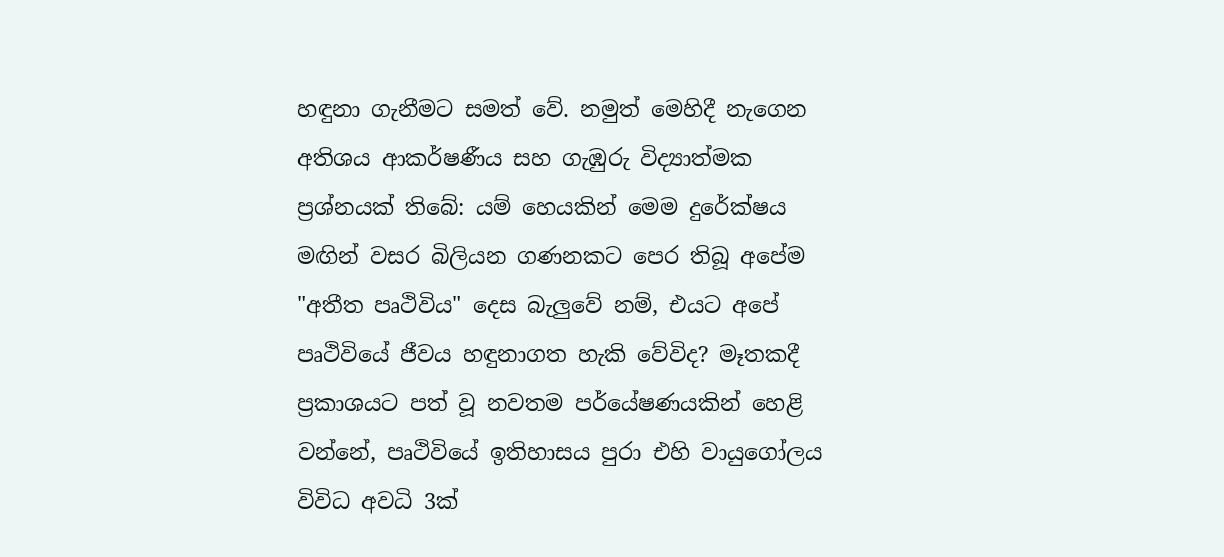හඳුනා ගැනීමට සමත් වේ. නමුත් මෙහිදී නැගෙන අතිශය ආකර්ෂණීය සහ ගැඹුරු විද්‍යාත්මක ප්‍රශ්නයක් තිබේ: යම් හෙයකින් මෙම දුරේක්ෂය මඟින් වසර බිලියන ගණනකට පෙර තිබූ අපේම "අතීත පෘථිවිය" දෙස බැලුවේ නම්, එයට අපේ පෘථිවියේ ජීවය හඳුනාගත හැකි වේවිද? මෑතකදී ප්‍රකාශයට පත් වූ නවතම පර්යේෂණයකින් හෙළි වන්නේ, පෘථිවියේ ඉතිහාසය පුරා එහි වායුගෝලය විවිධ අවධි 3ක්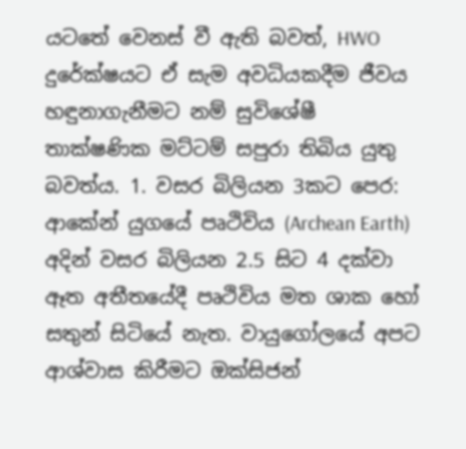යටතේ වෙනස් වී ඇති බවත්, HWO දුරේක්ෂයට ඒ සැම අවධියකදීම ජීවය හඳුනාගැනීමට නම් සුවිශේෂී තාක්ෂණික මට්ටම් සපුරා තිබිය යුතු බවත්ය. 1. වසර බිලියන 3කට පෙර: ආකේන් යුගයේ පෘථිවිය (Archean Earth) අදින් වසර බිලියන 2.5 සිට 4 දක්වා ඈත අතීතයේදී පෘථිවිය මත ශාක හෝ සතුන් සිටියේ නැත. වායුගෝලයේ අපට ආශ්වාස කිරීමට ඔක්සිජන්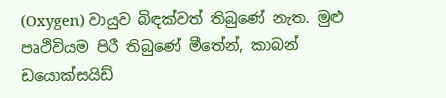(Oxygen) වායුව බිඳක්වත් තිබුණේ නැත. මුළු පෘථිවියම පිරී තිබුණේ මීතේන්, කාබන් ඩයොක්සයිඩ්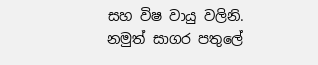සහ විෂ වායු වලිනි. නමුත් සාගර පතුලේ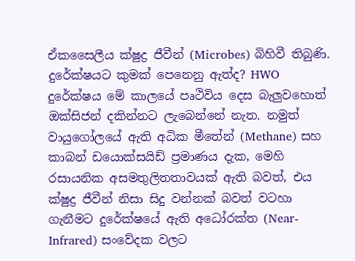ඒකසෛලීය ක්ෂුද්‍ර ජීවීන් (Microbes) බිහිවී තිබුණි. දුරේක්ෂයට කුමක් පෙනෙනු ඇත්ද? HWO දුරේක්ෂය මේ කාලයේ පෘථිවිය දෙස බැලුවහොත් ඔක්සිජන් දකින්නට ලැබෙන්නේ නැත. නමුත් වායුගෝලයේ ඇති අධික මීතේන් (Methane) සහ කාබන් ඩයොක්සයිඩ් ප්‍රමාණය දැක, මෙහි රසායනික අසමතුලිතතාවයක් ඇති බවත්, එය ක්ෂුද්‍ර ජීවීන් නිසා සිදු වන්නක් බවත් වටහා ගැනීමට දුරේක්ෂයේ ඇති අධෝරක්ත (Near-Infrared) සංවේදක වලට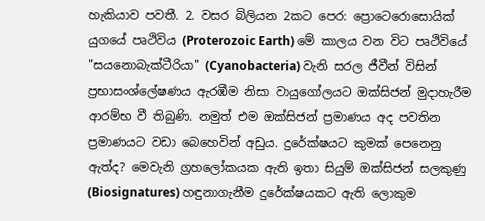හැකියාව පවතී. 2. වසර බිලියන 2කට පෙර: ප්‍රොටෙරොසොයික් යුගයේ පෘථිවිය (Proterozoic Earth) මේ කාලය වන විට පෘථිවියේ "සයනොබැක්ටීරියා" (Cyanobacteria) වැනි සරල ජීවීන් විසින් ප්‍රභාසංශ්ලේෂණය ඇරඹීම නිසා වායුගෝලයට ඔක්සිජන් මුදාහැරීම ආරම්භ වී තිබුණි. නමුත් එම ඔක්සිජන් ප්‍රමාණය අද පවතින ප්‍රමාණයට වඩා බෙහෙවින් අඩුය. දුරේක්ෂයට කුමක් පෙනෙනු ඇත්ද? මෙවැනි ග්‍රහලෝකයක ඇති ඉතා සියුම් ඔක්සිජන් සලකුණු (Biosignatures) හඳුනාගැනීම දුරේක්ෂයකට ඇති ලොකුම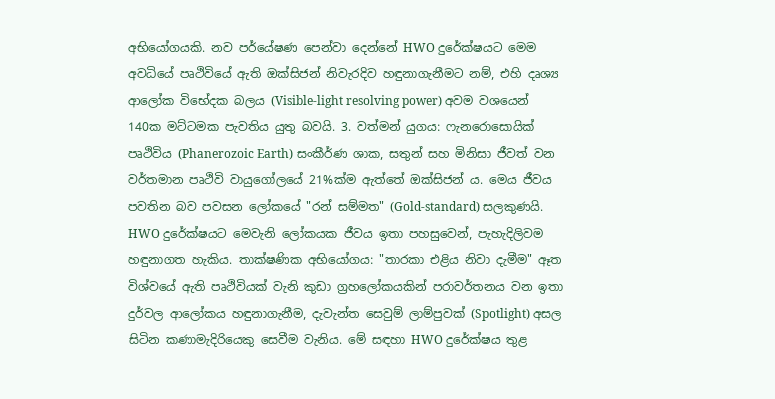අභියෝගයකි. නව පර්යේෂණ පෙන්වා දෙන්නේ HWO දුරේක්ෂයට මෙම අවධියේ පෘථිවියේ ඇති ඔක්සිජන් නිවැරදිව හඳුනාගැනීමට නම්, එහි දෘශ්‍ය ආලෝක විභේදක බලය (Visible-light resolving power) අවම වශයෙන් 140ක මට්ටමක පැවතිය යුතු බවයි. 3. වත්මන් යුගය: ෆැනරොසොයික් පෘථිවිය (Phanerozoic Earth) සංකීර්ණ ශාක, සතුන් සහ මිනිසා ජීවත් වන වර්තමාන පෘථිවි වායුගෝලයේ 21%ක්ම ඇත්තේ ඔක්සිජන් ය. මෙය ජීවය පවතින බව පවසන ලෝකයේ "රන් සම්මත" (Gold-standard) සලකුණයි. HWO දුරේක්ෂයට මෙවැනි ලෝකයක ජීවය ඉතා පහසුවෙන්, පැහැදිලිවම හඳුනාගත හැකිය. තාක්ෂණික අභියෝගය: "තාරකා එළිය නිවා දැමීම" ඈත විශ්වයේ ඇති පෘථිවියක් වැනි කුඩා ග්‍රහලෝකයකින් පරාවර්තනය වන ඉතා දුර්වල ආලෝකය හඳුනාගැනීම, දැවැන්ත සෙවුම් ලාම්පුවක් (Spotlight) අසල සිටින කණාමැදිරියෙකු සෙවීම වැනිය. මේ සඳහා HWO දුරේක්ෂය තුළ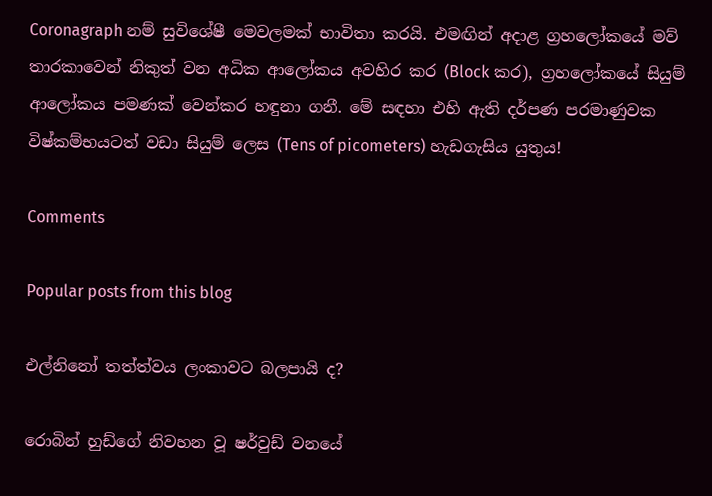Coronagraph නම් සුවිශේෂී මෙවලමක් භාවිතා කරයි. එමඟින් අදාළ ග්‍රහලෝකයේ මව් තාරකාවෙන් නිකුත් වන අධික ආලෝකය අවහිර කර (Block කර), ග්‍රහලෝකයේ සියුම් ආලෝකය පමණක් වෙන්කර හඳුනා ගනී. මේ සඳහා එහි ඇති දර්පණ පරමාණුවක විෂ්කම්භයටත් වඩා සියුම් ලෙස (Tens of picometers) හැඩගැසිය යුතුය!

Comments

Popular posts from this blog

එල්නිනෝ තත්ත්වය ලංකාවට බලපායි ද?

රොබින් හුඩ්ගේ නිවහන වූ ෂර්වුඩ් වනයේ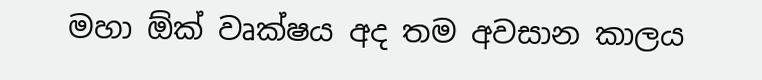මහා ඕක් වෘක්ෂය අද තම අවසාන කාලය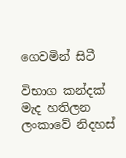ගෙවමින් සිටී

විභාග කන්දක් මැද හතිලන ලංකාවේ නිදහස්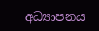අධ්‍යාපනය